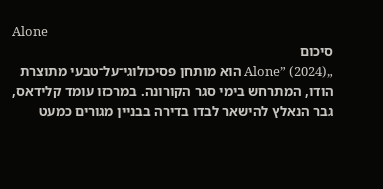Alone
סיכום
„Alone” (2024) הוא מותחן פסיכולוגי־על־טבעי מתוצרת הודו, המתרחש בימי סגר הקורונה. במרכזו עומד קלידאס, גבר הנאלץ להישאר לבדו בדירה בבניין מגורים כמעט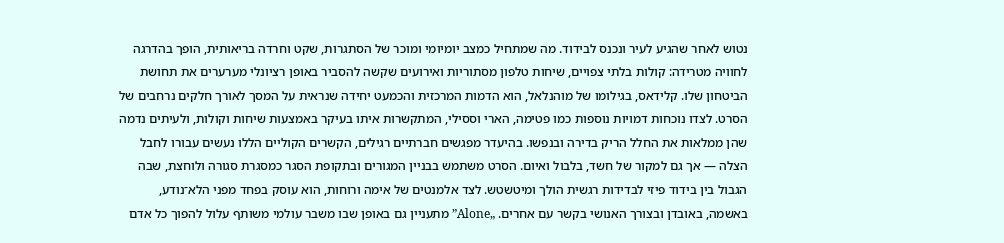נטוש לאחר שהגיע לעיר ונכנס לבידוד. מה שמתחיל כמצב יומיומי ומוכר של הסתגרות, שקט וחרדה בריאותית, הופך בהדרגה לחוויה מטרידה: קולות בלתי צפויים, שיחות טלפון מסתוריות ואירועים שקשה להסביר באופן רציונלי מערערים את תחושת הביטחון שלו. קלידאס, בגילומו של מוהנלאל, הוא הדמות המרכזית והכמעט יחידה שנראית על המסך לאורך חלקים נרחבים של הסרט. לצדו נוכחות דמויות נוספות כמו פטימה, הארי וססילי, המתקשרות איתו בעיקר באמצעות שיחות וקולות, ולעיתים נדמה שהן ממלאות את החלל הריק בדירה ובנפשו. בהיעדר מפגשים חברתיים רגילים, הקשרים הקוליים הללו נעשים עבורו לחבל הצלה — אך גם למקור של חשד, בלבול ואיום. הסרט משתמש בבניין המגורים ובתקופת הסגר כמסגרת סגורה ולוחצת, שבה הגבול בין בידוד פיזי לבדידות רגשית הולך ומיטשטש. לצד אלמנטים של אימה ורוחות, הוא עוסק בפחד מפני הלא־נודע, באשמה, באובדן ובצורך האנושי בקשר עם אחרים. „Alone” מתעניין גם באופן שבו משבר עולמי משותף עלול להפוך כל אדם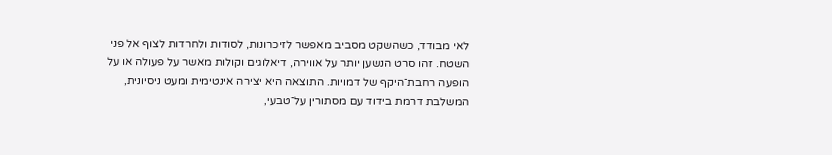לאי מבודד, כשהשקט מסביב מאפשר לזיכרונות, לסודות ולחרדות לצוף אל פני השטח. זהו סרט הנשען יותר על אווירה, דיאלוגים וקולות מאשר על פעולה או על הופעה רחבת־היקף של דמויות. התוצאה היא יצירה אינטימית ומעט ניסיונית, המשלבת דרמת בידוד עם מסתורין על־טבעי,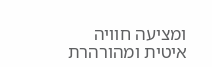ומציעה חוויה איטית ומהורהרת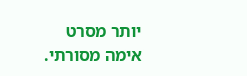יותר מסרט אימה מסורתי.